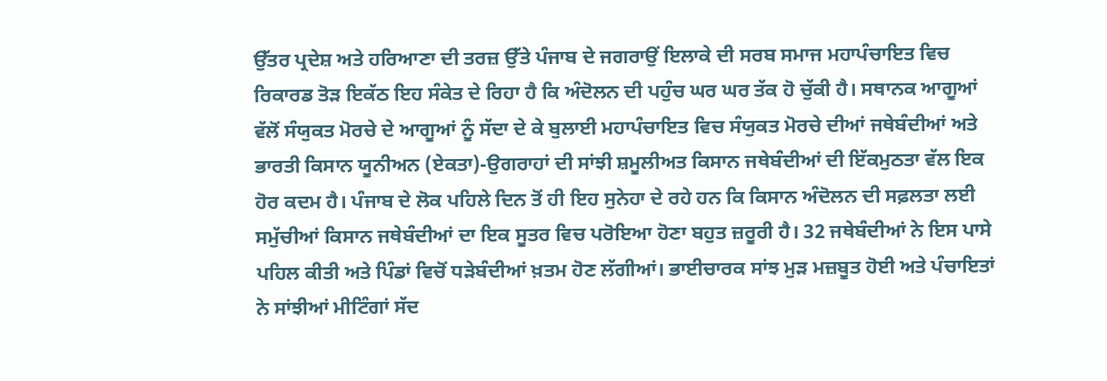ਉੱਤਰ ਪ੍ਰਦੇਸ਼ ਅਤੇ ਹਰਿਆਣਾ ਦੀ ਤਰਜ਼ ਉੱਤੇ ਪੰਜਾਬ ਦੇ ਜਗਰਾਉਂ ਇਲਾਕੇ ਦੀ ਸਰਬ ਸਮਾਜ ਮਹਾਪੰਚਾਇਤ ਵਿਚ ਰਿਕਾਰਡ ਤੋੜ ਇਕੱਠ ਇਹ ਸੰਕੇਤ ਦੇ ਰਿਹਾ ਹੈ ਕਿ ਅੰਦੋਲਨ ਦੀ ਪਹੁੰਚ ਘਰ ਘਰ ਤੱਕ ਹੋ ਚੁੱਕੀ ਹੈ। ਸਥਾਨਕ ਆਗੂਆਂ ਵੱਲੋਂ ਸੰਯੁਕਤ ਮੋਰਚੇ ਦੇ ਆਗੂਆਂ ਨੂੰ ਸੱਦਾ ਦੇ ਕੇ ਬੁਲਾਈ ਮਹਾਪੰਚਾਇਤ ਵਿਚ ਸੰਯੁਕਤ ਮੋਰਚੇ ਦੀਆਂ ਜਥੇਬੰਦੀਆਂ ਅਤੇ ਭਾਰਤੀ ਕਿਸਾਨ ਯੂਨੀਅਨ (ਏਕਤਾ)-ਉਗਰਾਹਾਂ ਦੀ ਸਾਂਝੀ ਸ਼ਮੂਲੀਅਤ ਕਿਸਾਨ ਜਥੇਬੰਦੀਆਂ ਦੀ ਇੱਕਮੁਠਤਾ ਵੱਲ ਇਕ ਹੋਰ ਕਦਮ ਹੈ। ਪੰਜਾਬ ਦੇ ਲੋਕ ਪਹਿਲੇ ਦਿਨ ਤੋਂ ਹੀ ਇਹ ਸੁਨੇਹਾ ਦੇ ਰਹੇ ਹਨ ਕਿ ਕਿਸਾਨ ਅੰਦੋਲਨ ਦੀ ਸਫ਼ਲਤਾ ਲਈ ਸਮੁੱਚੀਆਂ ਕਿਸਾਨ ਜਥੇਬੰਦੀਆਂ ਦਾ ਇਕ ਸੂਤਰ ਵਿਚ ਪਰੋਇਆ ਹੋਣਾ ਬਹੁਤ ਜ਼ਰੂਰੀ ਹੈ। 32 ਜਥੇਬੰਦੀਆਂ ਨੇ ਇਸ ਪਾਸੇ ਪਹਿਲ ਕੀਤੀ ਅਤੇ ਪਿੰਡਾਂ ਵਿਚੋਂ ਧੜੇਬੰਦੀਆਂ ਖ਼ਤਮ ਹੋਣ ਲੱਗੀਆਂ। ਭਾਈਚਾਰਕ ਸਾਂਝ ਮੁੜ ਮਜ਼ਬੂਤ ਹੋਈ ਅਤੇ ਪੰਚਾਇਤਾਂ ਨੇ ਸਾਂਝੀਆਂ ਮੀਟਿੰਗਾਂ ਸੱਦ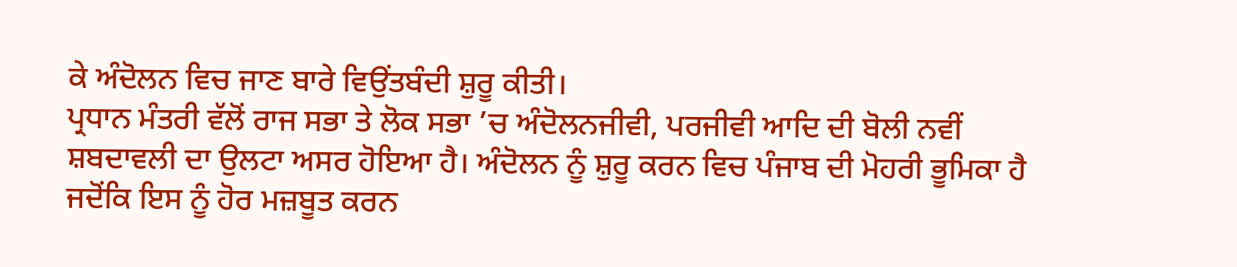ਕੇ ਅੰਦੋਲਨ ਵਿਚ ਜਾਣ ਬਾਰੇ ਵਿਉਂਤਬੰਦੀ ਸ਼ੁਰੂ ਕੀਤੀ।
ਪ੍ਰਧਾਨ ਮੰਤਰੀ ਵੱਲੋਂ ਰਾਜ ਸਭਾ ਤੇ ਲੋਕ ਸਭਾ ’ਚ ਅੰਦੋਲਨਜੀਵੀ, ਪਰਜੀਵੀ ਆਦਿ ਦੀ ਬੋਲੀ ਨਵੀਂ ਸ਼ਬਦਾਵਲੀ ਦਾ ਉਲਟਾ ਅਸਰ ਹੋਇਆ ਹੈ। ਅੰਦੋਲਨ ਨੂੰ ਸ਼ੁਰੂ ਕਰਨ ਵਿਚ ਪੰਜਾਬ ਦੀ ਮੋਹਰੀ ਭੂਮਿਕਾ ਹੈ ਜਦੋਂਕਿ ਇਸ ਨੂੰ ਹੋਰ ਮਜ਼ਬੂਤ ਕਰਨ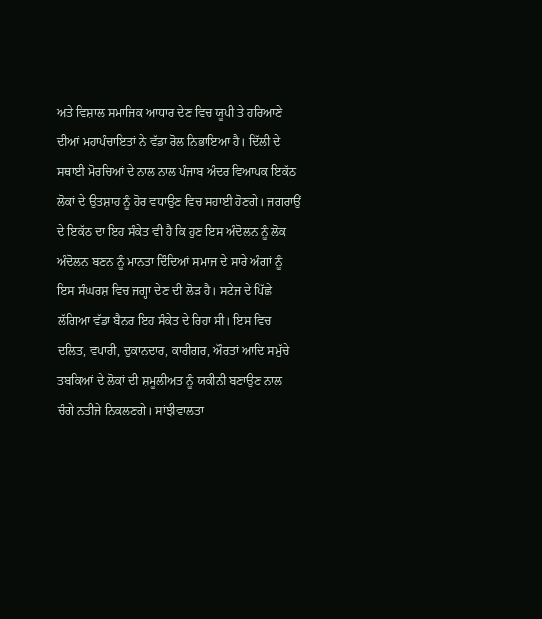ਅਤੇ ਵਿਸ਼ਾਲ ਸਮਾਜਿਕ ਆਧਾਰ ਦੇਣ ਵਿਚ ਯੂਪੀ ਤੇ ਹਰਿਆਣੇ ਦੀਆਂ ਮਹਾਪੰਚਾਇਤਾਂ ਨੇ ਵੱਡਾ ਰੋਲ ਨਿਭਾਇਆ ਹੈ। ਦਿੱਲੀ ਦੇ ਸਥਾਈ ਮੋਰਚਿਆਂ ਦੇ ਨਾਲ ਨਾਲ ਪੰਜਾਬ ਅੰਦਰ ਵਿਆਪਕ ਇਕੱਠ ਲੋਕਾਂ ਦੇ ਉਤਸ਼ਾਹ ਨੂੰ ਹੋਰ ਵਧਾਉਣ ਵਿਚ ਸਹਾਈ ਹੋਣਗੇ। ਜਗਰਾਉਂ ਦੇ ਇਕੱਠ ਦਾ ਇਹ ਸੰਕੇਤ ਵੀ ਹੈ ਕਿ ਹੁਣ ਇਸ ਅੰਦੋਲਨ ਨੂੰ ਲੋਕ ਅੰਦੋਲਨ ਬਣਨ ਨੂੰ ਮਾਨਤਾ ਦਿੰਦਿਆਂ ਸਮਾਜ ਦੇ ਸਾਰੇ ਅੰਗਾਂ ਨੂੰ ਇਸ ਸੰਘਰਸ਼ ਵਿਚ ਜਗ੍ਹਾ ਦੇਣ ਦੀ ਲੋੜ ਹੈ। ਸਟੇਜ ਦੇ ਪਿੱਛੇ ਲੱਗਿਆ ਵੱਡਾ ਬੈਨਰ ਇਹ ਸੰਕੇਤ ਦੇ ਰਿਹਾ ਸੀ। ਇਸ ਵਿਚ ਦਲਿਤ, ਵਪਾਰੀ, ਦੁਕਾਨਦਾਰ, ਕਾਰੀਗਰ, ਔਰਤਾਂ ਆਦਿ ਸਮੁੱਚੇ ਤਬਕਿਆਂ ਦੇ ਲੋਕਾਂ ਦੀ ਸ਼ਮੂਲੀਅਤ ਨੂੰ ਯਕੀਨੀ ਬਣਾਉਣ ਨਾਲ ਚੰਗੇ ਨਤੀਜੇ ਨਿਕਲਣਗੇ। ਸਾਂਝੀਵਾਲਤਾ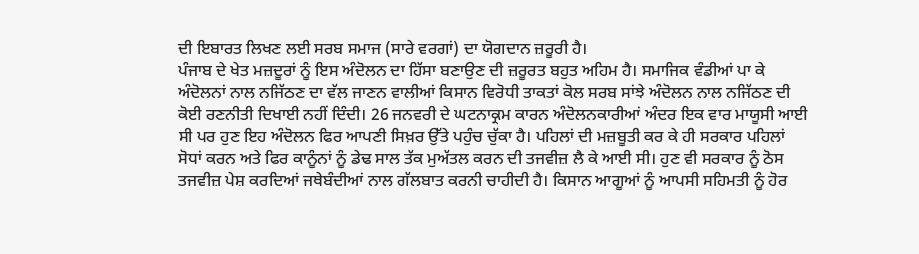ਦੀ ਇਬਾਰਤ ਲਿਖਣ ਲਈ ਸਰਬ ਸਮਾਜ (ਸਾਰੇ ਵਰਗਾਂ) ਦਾ ਯੋਗਦਾਨ ਜ਼ਰੂਰੀ ਹੈ।
ਪੰਜਾਬ ਦੇ ਖੇਤ ਮਜ਼ਦੂਰਾਂ ਨੂੰ ਇਸ ਅੰਦੋਲਨ ਦਾ ਹਿੱਸਾ ਬਣਾਉਣ ਦੀ ਜ਼ਰੂਰਤ ਬਹੁਤ ਅਹਿਮ ਹੈ। ਸਮਾਜਿਕ ਵੰਡੀਆਂ ਪਾ ਕੇ ਅੰਦੋਲਨਾਂ ਨਾਲ ਨਜਿੱਠਣ ਦਾ ਵੱਲ ਜਾਣਨ ਵਾਲੀਆਂ ਕਿਸਾਨ ਵਿਰੋਧੀ ਤਾਕਤਾਂ ਕੋਲ ਸਰਬ ਸਾਂਝੇ ਅੰਦੋਲਨ ਨਾਲ ਨਜਿੱਠਣ ਦੀ ਕੋਈ ਰਣਨੀਤੀ ਦਿਖਾਈ ਨਹੀਂ ਦਿੰਦੀ। 26 ਜਨਵਰੀ ਦੇ ਘਟਨਾਕ੍ਰਮ ਕਾਰਨ ਅੰਦੋਲਨਕਾਰੀਆਂ ਅੰਦਰ ਇਕ ਵਾਰ ਮਾਯੂਸੀ ਆਈ ਸੀ ਪਰ ਹੁਣ ਇਹ ਅੰਦੋਲਨ ਫਿਰ ਆਪਣੀ ਸਿਖ਼ਰ ਉੱਤੇ ਪਹੁੰਚ ਚੁੱਕਾ ਹੈ। ਪਹਿਲਾਂ ਦੀ ਮਜ਼ਬੂਤੀ ਕਰ ਕੇ ਹੀ ਸਰਕਾਰ ਪਹਿਲਾਂ ਸੋਧਾਂ ਕਰਨ ਅਤੇ ਫਿਰ ਕਾਨੂੰਨਾਂ ਨੂੰ ਡੇਢ ਸਾਲ ਤੱਕ ਮੁਅੱਤਲ ਕਰਨ ਦੀ ਤਜਵੀਜ਼ ਲੈ ਕੇ ਆਈ ਸੀ। ਹੁਣ ਵੀ ਸਰਕਾਰ ਨੂੰ ਠੋਸ ਤਜਵੀਜ਼ ਪੇਸ਼ ਕਰਦਿਆਂ ਜਥੇਬੰਦੀਆਂ ਨਾਲ ਗੱਲਬਾਤ ਕਰਨੀ ਚਾਹੀਦੀ ਹੈ। ਕਿਸਾਨ ਆਗੂਆਂ ਨੂੰ ਆਪਸੀ ਸਹਿਮਤੀ ਨੂੰ ਹੋਰ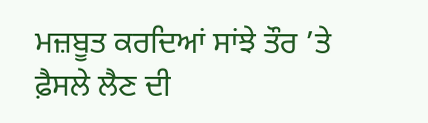ਮਜ਼ਬੂਤ ਕਰਦਿਆਂ ਸਾਂਝੇ ਤੌਰ ’ਤੇ ਫ਼ੈਸਲੇ ਲੈਣ ਦੀ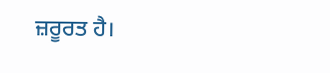ਜ਼ਰੂਰਤ ਹੈ।